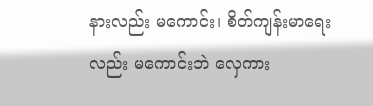နားလည်း မကောင်း၊ စိတ်ကျန်းမာရေးလည်း မကောင်းဘဲ လှေကား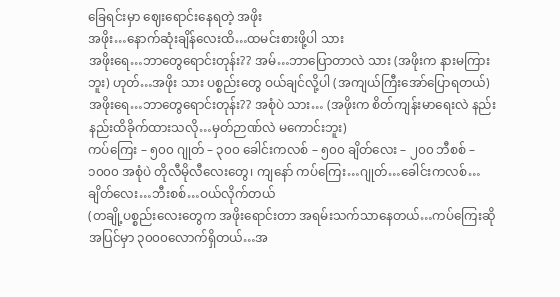ခြေရင်းမှာ ဈေးရောင်းနေရတဲ့ အဖိုး
အဖိုး…နောက်ဆုံးချိန်လေးထိ…ထမင်းစားဖို့ပါ သား
အဖိုးရေ…ဘာတွေရောင်းတုန်း?? အမ်…ဘာပြောတာလဲ သား (အဖိုးက နားမကြားဘူး) ဟုတ်…အဖိုး သား ပစ္စည်းတွေ ဝယ်ချင်လို့ပါ (အကျယ်ကြီးအော်ပြောရတယ်)
အဖိုးရေ…ဘာတွေရောင်းတုန်း?? အစုံပဲ သား… (အဖိုးက စိတ်ကျန်းမာရေးလဲ နည်းနည်းထိခိုက်ထားသလို…မှတ်ဉာဏ်လဲ မကောင်းဘူး)
ကပ်ကြေး – ၅၀၀ ဂျုတ် – ၃၀၀ ခေါင်းကလစ် – ၅၀၀ ချိတ်လေး – ၂၀၀ ဘီစစ် – ၁၀၀၀ အစုံပဲ တိုလီမိုလီလေးတွေ၊ ကျနော် ကပ်ကြေး…ဂျုတ်…ခေါင်းကလစ်…ချိတ်လေး…ဘီးစစ်…ဝယ်လိုက်တယ်
(တချို့ပစ္စည်းလေးတွေက အဖိုးရောင်းတာ အရမ်းသက်သာနေတယ်…ကပ်ကြေးဆို အပြင်မှာ ၃၀၀၀လောက်ရှိတယ်…အ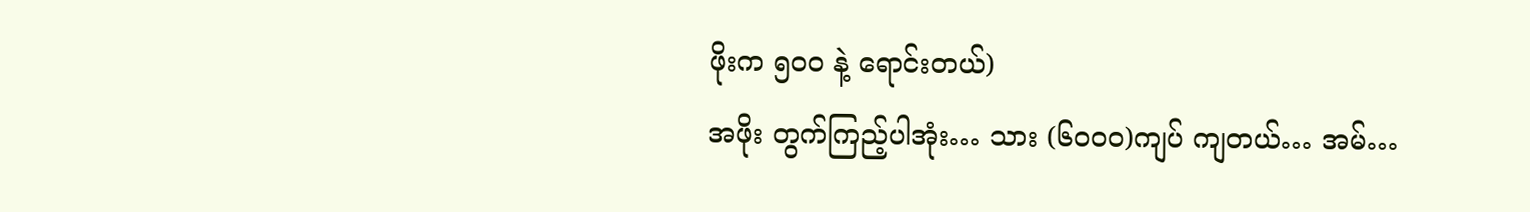ဖိုးက ၅၀၀ နဲ့ ရောင်းတယ်)
အဖိုး တွက်ကြည့်ပါအုံး… သား (၆၀၀၀)ကျပ် ကျတယ်… အမ်…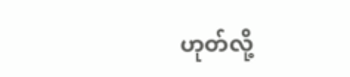ဟုတ်လို့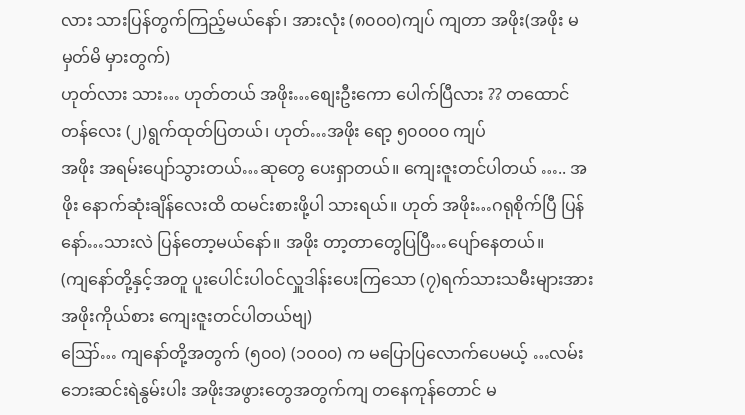လား သားပြန်တွက်ကြည့်မယ်နော်၊ အားလုံး (၈၀၀၀)ကျပ် ကျတာ အဖိုး(အဖိုး မမှတ်မိ မှားတွက်)
ဟုတ်လား သား… ဟုတ်တယ် အဖိုး…စျေးဦးကော ပေါက်ပြီလား ?? တထောင်တန်လေး (၂)ရွက်ထုတ်ပြတယ်၊ ဟုတ်…အဖိုး ရော့ ၅၀၀၀၀ ကျပ်
အဖိုး အရမ်းပျော်သွားတယ်…ဆုတွေ ပေးရှာတယ်။ ကျေးဇူးတင်ပါတယ် ….. အဖိုး နောက်ဆုံးချိန်လေးထိ ထမင်းစားဖို့ပါ သားရယ်။ ဟုတ် အဖိုး…ဂရုစိုက်ပြီ ပြန်နော်…သားလဲ ပြန်တော့မယ်နော်။ အဖိုး တာ့တာတွေပြပြီ…ပျော်နေတယ်။
(ကျနော်တို့နှင့်အတူ ပူးပေါင်းပါဝင်လှူဒါန်းပေးကြသော (၇)ရက်သားသမီးများအား အဖိုးကိုယ်စား ကျေးဇူးတင်ပါတယ်ဗျ)
ဪ… ကျနော်တို့အတွက် (၅၀၀) (၁၀၀၀) က မပြောပြလောက်ပေမယ့် …လမ်းဘေးဆင်းရဲနွမ်းပါး အဖိုးအဖွားတွေအတွက်ကျ တနေကုန်တောင် မ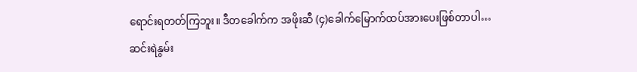ရောင်းရတတ်ကြဘူး။ ဒီတခေါက်က အဖိုးဆီ (၄)ခေါက်မြောက်ထပ်အားပေးဖြစ်တာပါ…
ဆင်းရဲနွမ်း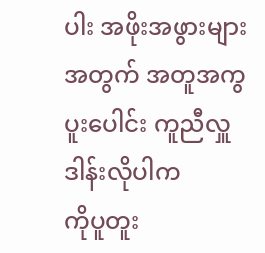ပါး အဖိုးအဖွားများအတွက် အတူအကွ ပူးပေါင်း ကူညီလှူဒါန်းလိုပါက
ကိုပူတူး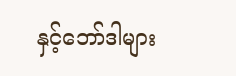နှင့်ဘော်ဒါများ